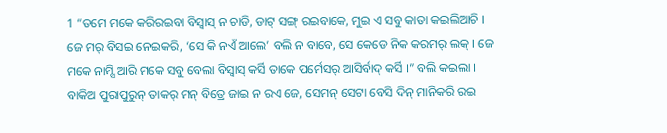1 “ତମେ ମକେ କରିରଇବା ବିସ୍ବାସ୍ ନ ଚାଡି, ଡାଟ୍ ସଙ୍ଗ୍ ରଇବାକେ, ମୁଇ ଏ ସବୁ କାତା କଇଲିଆଚି ।
ଜେ ମର୍ ବିସଇ ନେଇକରି, ‘ସେ କି ନଏଁ ଆଲେ’ ବଲି ନ ବାବେ, ସେ କେଡେ ନିକ କରମର୍ ଲକ୍ । ଜେ ମକେ ନାମ୍ସି ଆରି ମକେ ସବୁ ବେଲା ବିସ୍ବାସ୍ କର୍ସି ତାକେ ପର୍ମେସର୍ ଆସିର୍ବାଦ୍ କର୍ସି ।” ବଲି କଇଲା ।
ବାକିଅ ପୁରାପୁରୁନ୍ ତାକର୍ ମନ୍ ବିତ୍ରେ ଜାଇ ନ ରଏ ଜେ, ସେମନ୍ ସେଟା ବେସି ଦିନ୍ ମାନିକରି ରଇ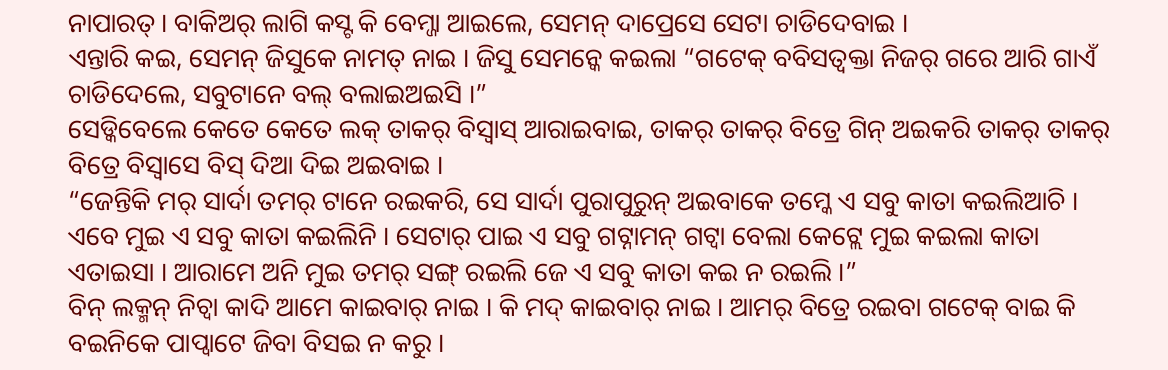ନାପାରତ୍ । ବାକିଅର୍ ଲାଗି କସ୍ଟ କି ବେମ୍ଜା ଆଇଲେ, ସେମନ୍ ଦାପ୍ରେସେ ସେଟା ଚାଡିଦେବାଇ ।
ଏନ୍ତାରି କଇ, ସେମନ୍ ଜିସୁକେ ନାମତ୍ ନାଇ । ଜିସୁ ସେମନ୍କେ କଇଲା “ଗଟେକ୍ ବବିସତ୍ବକ୍ତା ନିଜର୍ ଗରେ ଆରି ଗାଏଁ ଚାଡିଦେଲେ, ସବୁଟାନେ ବଲ୍ ବଲାଇଅଇସି ।”
ସେଡ୍କିବେଲେ କେତେ କେତେ ଲକ୍ ତାକର୍ ବିସ୍ବାସ୍ ଆରାଇବାଇ, ତାକର୍ ତାକର୍ ବିତ୍ରେ ଗିନ୍ ଅଇକରି ତାକର୍ ତାକର୍ ବିତ୍ରେ ବିସ୍ବାସେ ବିସ୍ ଦିଆ ଦିଇ ଅଇବାଇ ।
“ଜେନ୍ତିକି ମର୍ ସାର୍ଦା ତମର୍ ଟାନେ ରଇକରି, ସେ ସାର୍ଦା ପୁରାପୁରୁନ୍ ଅଇବାକେ ତମ୍କେ ଏ ସବୁ କାତା କଇଲିଆଚି ।
ଏବେ ମୁଇ ଏ ସବୁ କାତା କଇଲିନି । ସେଟାର୍ ପାଇ ଏ ସବୁ ଗଟ୍ନାମନ୍ ଗଟ୍ବା ବେଲା କେଟ୍ଲେ ମୁଇ କଇଲା କାତା ଏତାଇସା । ଆରାମେ ଅନି ମୁଇ ତମର୍ ସଙ୍ଗ୍ ରଇଲି ଜେ ଏ ସବୁ କାତା କଇ ନ ରଇଲି ।”
ବିନ୍ ଲକ୍ମନ୍ ନିଚ୍ବା କାଦି ଆମେ କାଇବାର୍ ନାଇ । କି ମଦ୍ କାଇବାର୍ ନାଇ । ଆମର୍ ବିତ୍ରେ ରଇବା ଗଟେକ୍ ବାଇ କି ବଇନିକେ ପାପ୍ବାଟେ ଜିବା ବିସଇ ନ କରୁ ।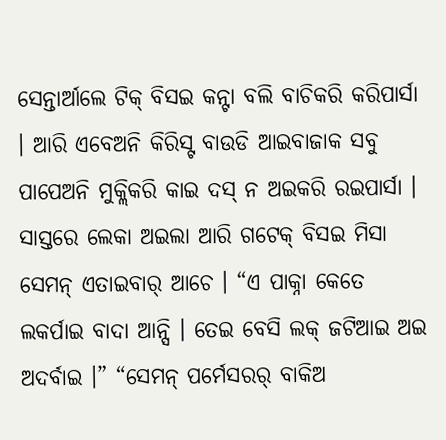ସେନ୍ତାର୍ଆଲେ ଟିକ୍ ବିସଇ କନ୍ଟା ବଲି ବାଚିକରି କରିପାର୍ସା । ଆରି ଏବେଅନି କିରିସ୍ଟ ବାଉଡି ଆଇବାଜାକ ସବୁ ପାପେଅନି ମୁକ୍ଲିକରି କାଇ ଦସ୍ ନ ଅଇକରି ରଇପାର୍ସା ।
ସାସ୍ତରେ ଲେକା ଅଇଲା ଆରି ଗଟେକ୍ ବିସଇ ମିସା ସେମନ୍ ଏତାଇବାର୍ ଆଚେ । “ଏ ପାକ୍ନା କେତେ ଲକର୍ପାଇ ବାଦା ଆନ୍ସି । ତେଇ ବେସି ଲକ୍ ଜଟିଆଇ ଅଇ ଅଦର୍ବାଇ ।” “ସେମନ୍ ପର୍ମେସରର୍ ବାକିଅ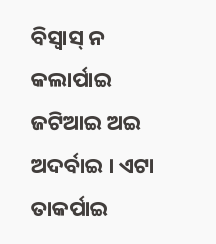ବିସ୍ବାସ୍ ନ କଲାର୍ପାଇ ଜଟିଆଇ ଅଇ ଅଦର୍ବାଇ । ଏଟା ତାକର୍ପାଇ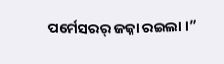ପର୍ମେସରର୍ ଜଜ୍ନା ରଇଲା ।”